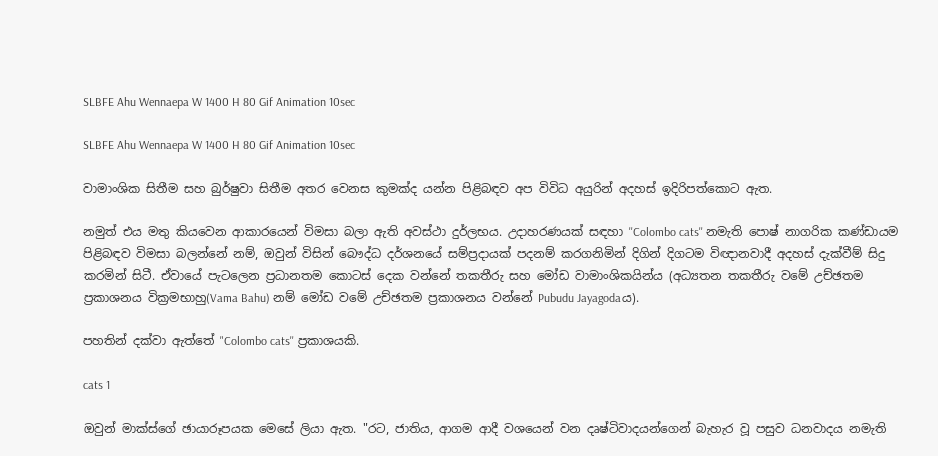SLBFE Ahu Wennaepa W 1400 H 80 Gif Animation 10sec

SLBFE Ahu Wennaepa W 1400 H 80 Gif Animation 10sec

වාමාංශික සිතීම සහ බුර්ෂුවා සිතීම අතර වෙනස කුමක්ද යන්න පිළිබඳව අප විවිධ අයුරින් අදහස් ඉදිරිපත්කොට ඇත.

නමුත් එය මතු කියවෙන ආකාරයෙන් විමසා බලා ඇති අවස්ථා දුර්ලභය. උදාහරණයක් සඳහා ''Colombo cats'' නමැති පොෂ් නාගරික කණ්ඩායම පිළිබඳව විමසා බලන්නේ නම්, ඔවුන් විසින් බෞද්ධ දර්ශනයේ සම්ප්‍රදායක් පදනම් කරගනිමින් දිගින් දිගටම විඥානවාදී අදහස් දැක්වීම් සිදු කරමින් සිටී. ඒවායේ පැටලෙන ප්‍රධානතම කොටස් දෙක වන්නේ තකතීරු සහ මෝඩ වාමාංශිකයින්ය (අධ්‍යතන තකතීරු වමේ උච්ඡතම ප්‍රකාශනය වික්‍රමභාහු(Vama Bahu) නම් මෝඩ වමේ උච්ඡතම ප්‍රකාශනය වන්නේ Pubudu Jayagodaය).

පහතින් දක්වා ඇත්තේ "Colombo cats'' ප්‍රකාශයකි.

cats 1

ඔවුන් මාක්ස්ගේ ඡායාරූපයක මෙසේ ලියා ඇත. "රට, ජාතිය, ආගම ආදී වශයෙන් වන දෘෂ්ටිවාදයන්ගෙන් බැහැර වූ පසුව ධනවාදය නමැති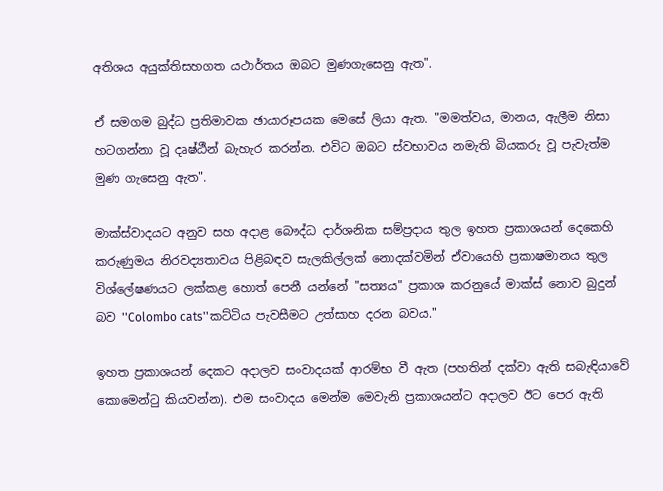අතිශය අයුක්තිසහගත යථාර්තය ඔබට මුණගැසෙනු ඇත".

ඒ සමගම බුද්ධ ප්‍රතිමාවක ඡායාරූපයක මෙසේ ලියා ඇත. "මමත්වය, මානය, ඇලීම නිසා හටගන්නා වූ දෘෂ්ඨීන් බැහැර කරන්න. එවිට ඔබට ස්වභාවය නමැති බියකරු වූ පැවැත්ම මුණ ගැසෙනු ඇත".

මාක්ස්වාදයට අනුව සහ අදාළ බෞද්ධ දාර්ශනික සම්ප්‍රදාය තුල ඉහත ප්‍රකාශයන් දෙකෙහි කරුණුමය නිරවද්‍යතාවය පිළිබඳව සැලකිල්ලක් නොදක්වමින් ඒවායෙහි ප්‍රකාෂමානය තුල විශ්ලේෂණයට ලක්කළ හොත් පෙනී යන්නේ "සත්‍යය" ප්‍රකාශ කරනුයේ මාක්ස් නොව බුදුන් බව ''Colombo cats''කට්ටිය පැවසීමට උත්සාහ දරන බවය."

ඉහත ප්‍රකාශයන් දෙකට අදාලව සංවාදයක් ආරම්භ වී ඇත (පහතින් දක්වා ඇති සබැඳියාවේ කොමෙන්ටු කියවන්න). එම සංවාදය මෙන්ම මෙවැනි ප්‍රකාශයන්ට අදාලව ඊට පෙර ඇති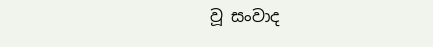වූ සංවාද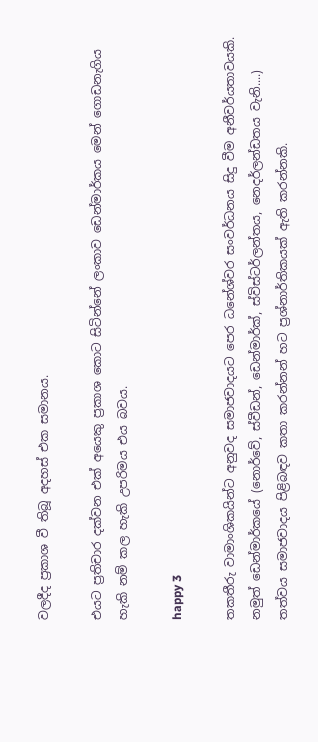වලදීද ප්‍රකාශ වී තිබූ අදහස් එක සමානය.

එයට ප්‍රතිචාර දක්වන එක් අයෙකු ප්‍රකාශ කොට සිටින්නේ ලංකාව ඩෙන්මාර්කය මෙන් ගොඩනැගිය හැකි නම් කල හැකි උපරිමය එය බවය.

happy 3

තකතීරු වාමාංශිකයින්ට අනුවද සමාජවාදයට පෙර ධනේශ්වර සංවර්ධනය සිදු වීම අනීවර්යතාවයකි. නමුත් ඩෙන්මාර්කයේ (නොර්වේ, ස්වීඩන්, ඩෙන්මාර්ක්, ස්විස්ටර්ලන්තය, නෙදර්ලන්ඩතය වැනි....) තත්වය සමාජවාදය පිළිබඳව කතා කරන්නන් හට ප්‍රශ්නාර්තිකයක් ඇති කරන්නකි.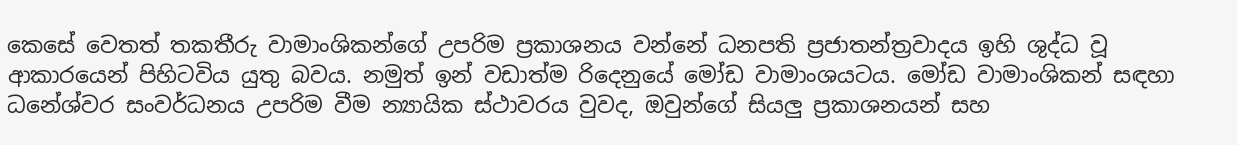කෙසේ වෙතත් තකතීරු වාමාංශිකන්ගේ උපරිම ප්‍රකාශනය වන්නේ ධනපති ප්‍රජාතන්ත්‍රවාදය ඉහි ශුද්ධ වූ ආකාරයෙන් පිහිටවිය යුතු බවය. නමුත් ඉන් වඩාත්ම රිදෙනුයේ මෝඩ වාමාංශයටය. මෝඩ වාමාංශිකන් සඳහා ධනේශ්වර සංවර්ධනය උපරිම වීම න්‍යායික ස්ථාවරය වුවද, ඔවුන්ගේ සියලු ප්‍රකාශනයන් සහ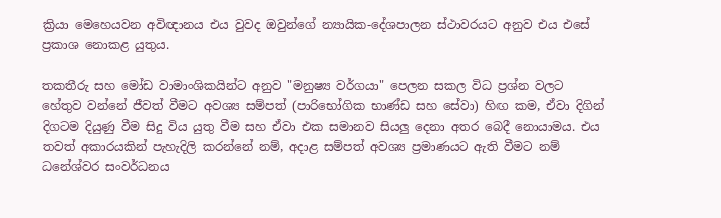ක්‍රියා මෙහෙයවන අවිඥානය එය වුවද ඔවුන්ගේ න්‍යායික-දේශපාලන ස්ථාවරයට අනුව එය එසේ ප්‍රකාශ නොකළ යුතුය.

තකතීරු සහ මෝඩ වාමාංශිකයින්ට අනුව "මනුෂ්‍ය වර්ගයා" පෙලන සකල විධ ප්‍රශ්න වලට හේතුව වන්නේ ජීවත් වීමට අවශ්‍ය සම්පත් (පාරිභෝගික භාණ්ඩ සහ සේවා) හිඟ කම, ඒවා දිගින් දිගටම දියුණු වීම සිදු විය යුතු වීම සහ ඒවා එක සමානව සියලු දෙනා අතර බෙදී නොයාමය. එය තවත් අකාරයකින් පැහැදිලි කරන්නේ නම්, අදාළ සම්පත් අවශ්‍ය ප්‍රමාණයට ඇති වීමට නම් ධනේශ්වර සංවර්ධනය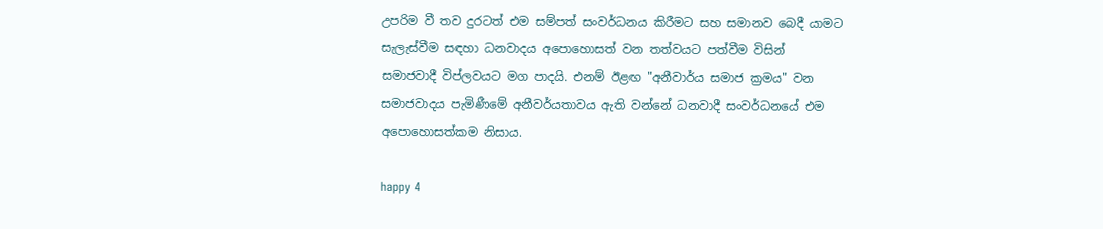උපරිම වී තව දුරටත් එම සම්පත් සංවර්ධනය කිරීමට සහ සමානව බෙදී යාමට සැලැස්වීම සඳහා ධනවාදය අපොහොසත් වන තත්වයට පත්වීම විසින් සමාජවාදී විප්ලවයට මග පාදයි. එනම් ඊළඟ "අනීවාර්ය සමාජ ක්‍රමය" වන සමාජවාදය පැමිණීමේ අනීවර්යතාවය ඇති වන්නේ ධනවාදී සංවර්ධනයේ එම අපොහොසත්කම නිසාය.

happy 4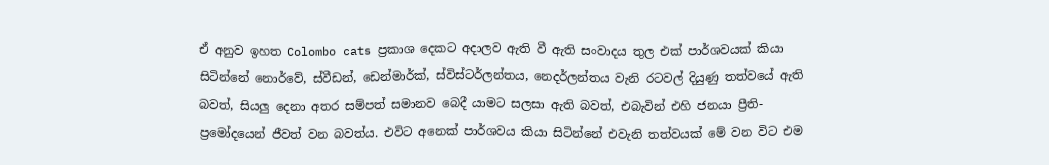ඒ අනුව ඉහත Colombo cats ප්‍රකාශ දෙකට අදාලව ඇති වී ඇති සංවාදය තුල එක් පාර්ශවයක් කියා සිටින්නේ නොර්වේ, ස්වීඩන්, ඩෙන්මාර්ක්, ස්විස්ටර්ලන්තය, නෙදර්ලන්තය වැනි රටවල් දියුණු තත්වයේ ඇති බවත්, සියලු දෙනා අතර සම්පත් සමානව බෙදී යාමට සලසා ඇති බවත්, එබැවින් එහි ජනයා ප්‍රීති-ප්‍රමෝදයෙන් ජීවත් වන බවත්ය. එවිට අනෙක් පාර්ශවය කියා සිටින්නේ එවැනි තත්වයක් මේ වන විට එම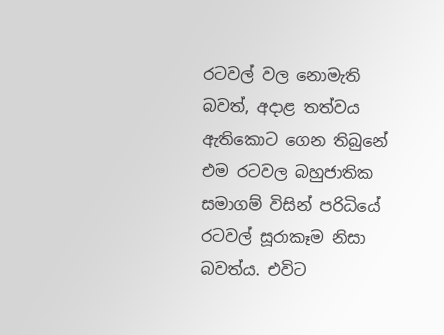රටවල් වල නොමැති බවත්, අදාළ තත්වය ඇතිකොට ගෙන තිබුනේ එම රටවල බහුජාතික සමාගම් විසින් පරිධියේ රටවල් සූරාකෑම නිසා බවත්ය. එවිට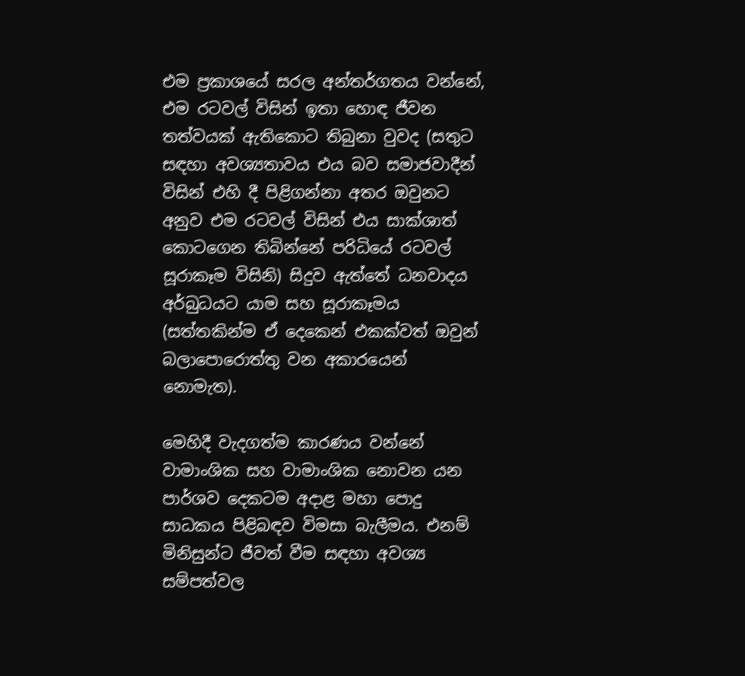එම ප්‍රකාශයේ සරල අන්තර්ගතය වන්නේ, එම රටවල් විසින් ඉතා හොඳ ජීවන තත්වයක් ඇතිකොට තිබුනා වුවද (සතුට සඳහා අවශ්‍යතාවය එය බව සමාජවාදීන් විසින් එහි දී පිළිගන්නා අතර ඔවුනට අනුව එම රටවල් විසින් එය සාක්ශාත් කොටගෙන තිබින්නේ පරිධියේ රටවල් සූරාකෑම විසිනි) සිදුව ඇත්තේ ධනවාදය අර්බුධයට යාම සහ සූරාකෑමය (සත්තකින්ම ඒ දෙකෙන් එකක්වත් ඔවුන් බලාපොරොත්තු වන අකාරයෙන් නොමැත).

මෙහිදී වැදගත්ම කාරණය වන්නේ වාමාංශික සහ වාමාංශික නොවන යන පාර්ශව දෙකටම අදාළ මහා පොදු සාධකය පිළිබඳව විමසා බැලීමය. එනම් මිනිසුන්ට ජීවත් වීම සඳහා අවශ්‍ය සම්පත්වල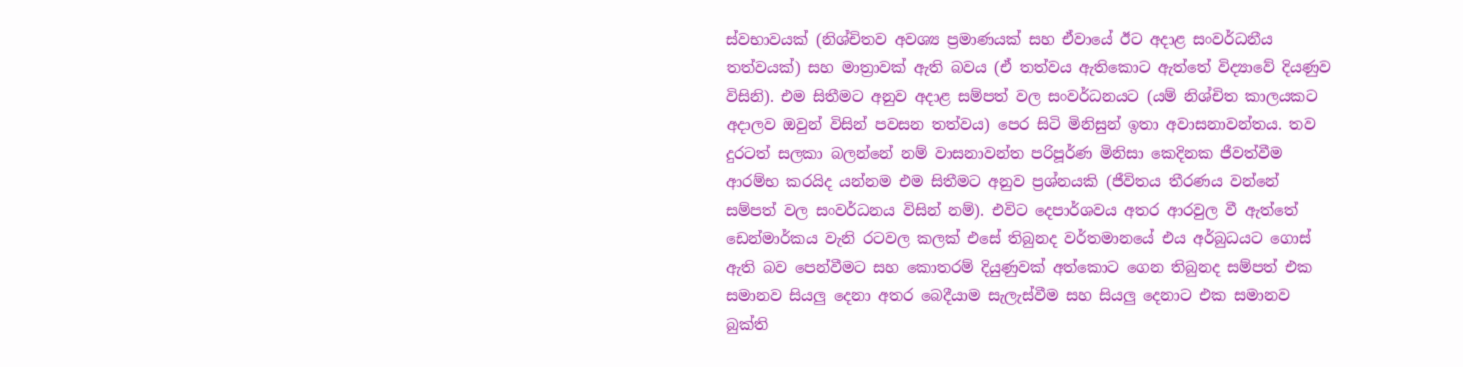ස්වභාවයක් (නිශ්චිතව අවශ්‍ය ප්‍රමාණයක් සහ ඒවායේ ඊට අදාළ සංවර්ධනීය තත්වයක්) සහ මාත්‍රාවක් ඇති බවය (ඒ තත්වය ඇතිකොට ඇත්තේ විද්‍යාවේ දියණුව විසිනි). එම සිතීමට අනුව අදාළ සම්පත් වල සංවර්ධනයට (යම් නිශ්චිත කාලයකට අදාලව ඔවුන් විසින් පවසන තත්වය) පෙර සිටි මිනිසුන් ඉතා අවාසනාවන්තය. තව දුරටත් සලකා බලන්නේ නම් වාසනාවන්ත පරිපූර්ණ මිනිසා කෙදිනක ජීවත්වීම ආරම්භ කරයිද යන්නම එම සිතීමට අනුව ප්‍රශ්නයකි (ජීවිතය තීරණය වන්නේ සම්පත් වල සංවර්ධනය විසින් නම්). එවිට දෙපාර්ශවය අතර ආරවුල වී ඇත්තේ ඩෙන්මාර්කය වැනි රටවල කලක් එසේ තිබුනද වර්තමානයේ එය අර්බුධයට ගොස් ඇති බව පෙන්වීමට සහ කොතරම් දියුණුවක් අත්කොට ගෙන තිබුනද සම්පත් එක සමානව සියලු දෙනා අතර බෙදීයාම සැලැස්වීම සහ සියලු දෙනාට එක සමානව බුක්ති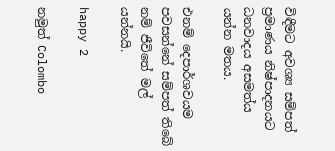විඳීමට අවශ්‍ය සම්පත් ප්‍රමාණය නිෂ්පාදනයට ධනවාදය අසමත්ය යන්න මතය.

එනම් දෙපාර්ශවයම පවසන්නේ සම්පත් තිබේ නම් ජීවිතේ මල් යන්නයි.

happy 2

නමුත් Colombo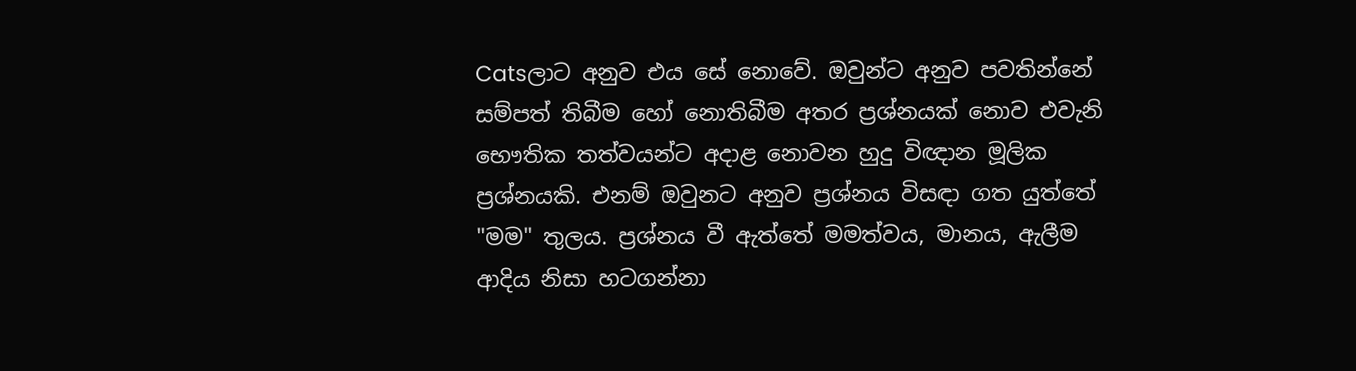Catsලාට අනුව එය සේ නොවේ. ඔවුන්ට අනුව පවතින්නේ සම්පත් තිබීම හෝ නොතිබීම අතර ප්‍රශ්නයක් නොව එවැනි භෞතික තත්වයන්ට අදාළ නොවන හුදු විඥාන මූලික ප්‍රශ්නයකි. එනම් ඔවුනට අනුව ප්‍රශ්නය විසඳා ගත යුත්තේ "මම" තුලය. ප්‍රශ්නය වී ඇත්තේ මමත්වය, මානය, ඇලීම ආදිය නිසා හටගන්නා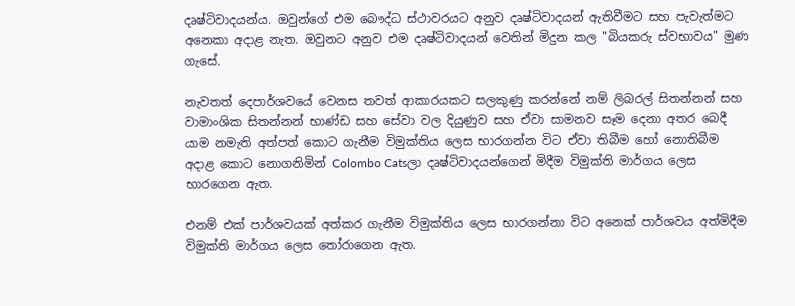දෘෂ්ටිවාදයන්ය. ඔවුන්ගේ එම බෞද්ධ ස්ථාවරයට අනුව දෘෂ්ටිවාදයන් ඇතිවීමට සහ පැවැත්මට අනෙකා අදාළ නැත. ඔවුනට අනුව එම දෘෂ්ටිවාදයන් වෙතින් මිදුන කල "බියකරු ස්වභාවය" මුණ ගැසේ.

නැවතත් දෙපාර්ශවයේ වෙනස තවත් ආකාරයකට සලකුණු කරන්නේ නම් ලිබරල් සිතන්නන් සහ වාමාංශික සිතන්නන් භාණ්ඩ සහ සේවා වල දියුණුව සහ ඒවා සාමනව සෑම දෙනා අතර බෙදී යාම නමැති අත්පත් කොට ගැනීම විමුක්තිය ලෙස භාරගන්න විට ඒවා තිබීම හෝ නොතිබීම අදාළ කොට නොගනිමින් Colombo Catsලා දෘෂ්ටිවාදයන්ගෙන් මිදීම විමුක්ති මාර්ගය ලෙස භාරගෙන ඇත.

එනම් එක් පාර්ශවයක් අත්කර ගැනීම විමුක්තිය ලෙස භාරගන්නා විට අනෙක් පාර්ශවය අත්මිදීම විමුක්ති මාර්ගය ලෙස තෝරාගෙන ඇත.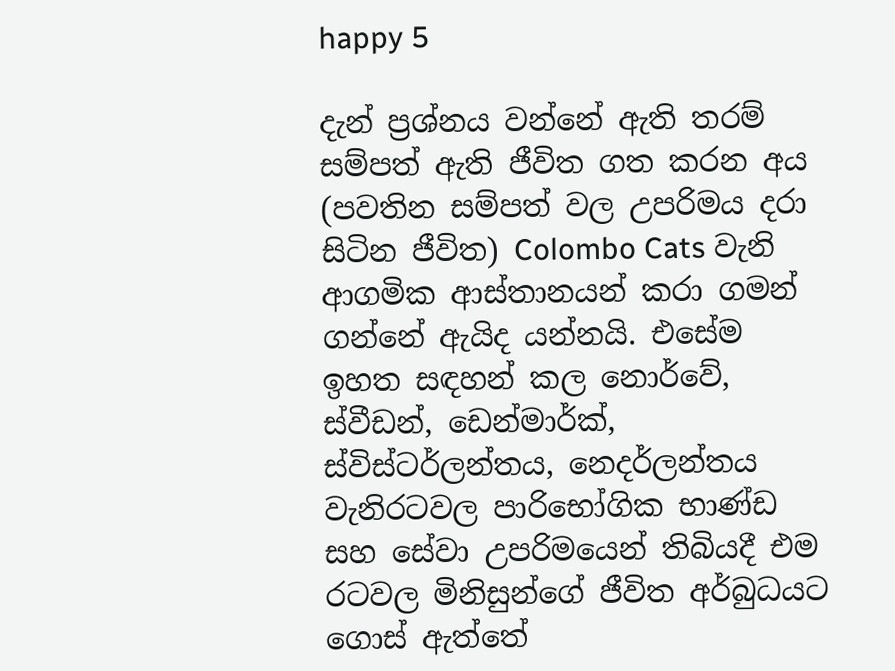happy 5

දැන් ප්‍රශ්නය වන්නේ ඇති තරම් සම්පත් ඇති ජීවිත ගත කරන අය (පවතින සම්පත් වල උපරිමය දරා සිටින ජීවිත) Colombo Cats වැනි ආගමික ආස්තානයන් කරා ගමන් ගන්නේ ඇයිද යන්නයි. එසේම ඉහත සඳහන් කල නොර්වේ, ස්වීඩන්, ඩෙන්මාර්ක්, ස්විස්ටර්ලන්තය, නෙදර්ලන්තය වැනිරටවල පාරිභෝගික භාණ්ඩ සහ සේවා උපරිමයෙන් තිබියදී එම රටවල මිනිසුන්ගේ ජීවිත අර්බුධයට ගොස් ඇත්තේ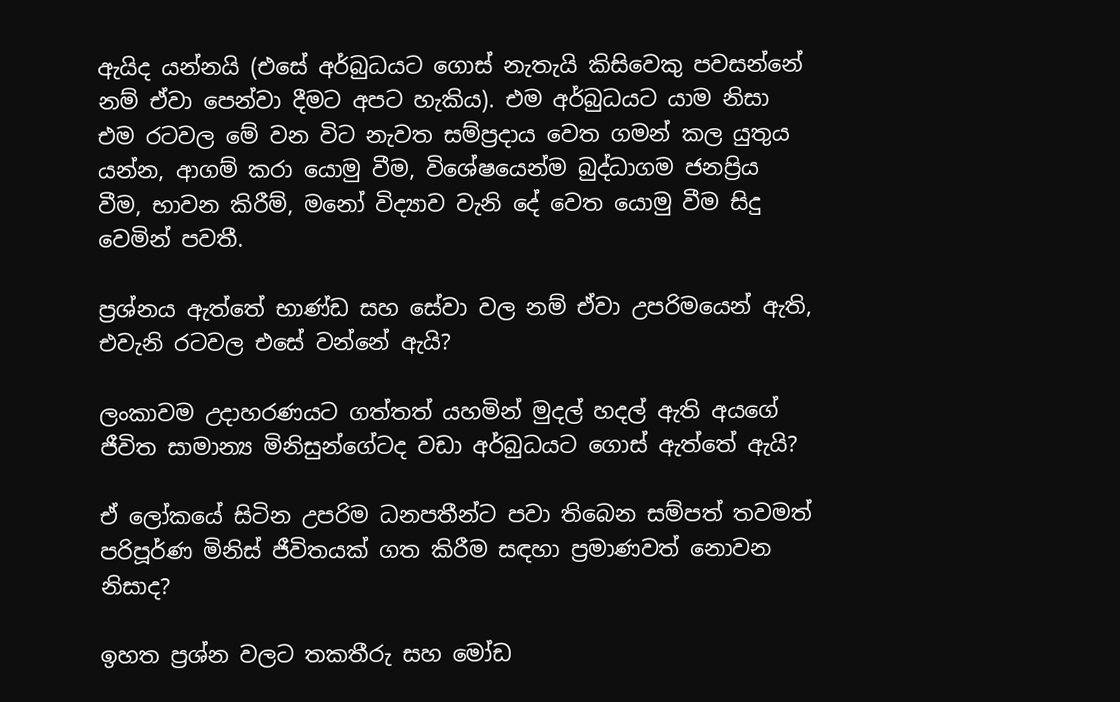ඇයිද යන්නයි (එසේ අර්බුධයට ගොස් නැතැයි කිසිවෙකු පවසන්නේ නම් ඒවා පෙන්වා දීමට අපට හැකිය). එම අර්බුධයට යාම නිසා එම රටවල මේ වන විට නැවත සම්ප්‍රදාය වෙත ගමන් කල යුතුය යන්න, ආගම් කරා යොමු වීම, විශේෂයෙන්ම බුද්ධාගම ජනප්‍රිය වීම, භාවන කිරීම්, මනෝ විද්‍යාව වැනි දේ වෙත යොමු වීම සිදු වෙමින් පවතී.

ප්‍රශ්නය ඇත්තේ භාණ්ඩ සහ සේවා වල නම් ඒවා උපරිමයෙන් ඇති, එවැනි රටවල එසේ වන්නේ ඇයි?

ලංකාවම උදාහරණයට ගත්තත් යහමින් මුදල් හදල් ඇති අයගේ ජීවිත සාමාන්‍ය මිනිසුන්ගේටද වඩා අර්බුධයට ගොස් ඇත්තේ ඇයි?

ඒ ලෝකයේ සිටින උපරිම ධනපතීන්ට පවා තිබෙන සම්පත් තවමත් පරිපූර්ණ මිනිස් ජීවිතයක් ගත කිරීම සඳහා ප්‍රමාණවත් නොවන නිසාද?

ඉහත ප්‍රශ්න වලට තකතීරු සහ මෝඩ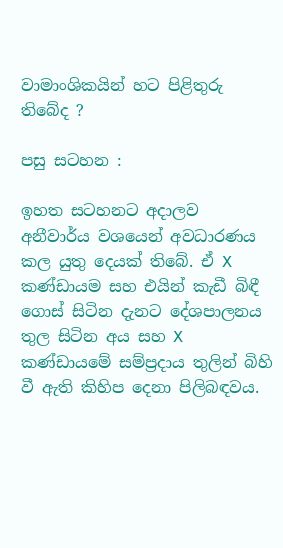වාමාංශිකයින් හට පිළිතුරු තිබේද ?

පසු සටහන :

ඉහත සටහනට අදාලව අනීවාර්ය වශයෙන් අවධාරණය කල යුතු දෙයක් තිබේ. ඒ X කණ්ඩායම සහ එයින් කැඩී බිඳී ගොස් සිටින දැනට දේශපාලනය තුල සිටින අය සහ X කණ්ඩායමේ සම්ප්‍රදාය තුලින් බිහි වී ඇති කිහිප දෙනා පිලිබඳවය.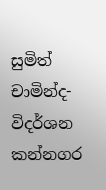සුමිත් චාමින්ද-විදර්ශන කන්නගර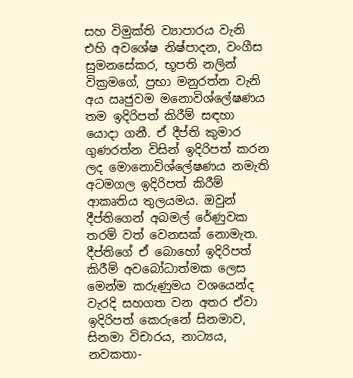සහ විමුක්ති ව්‍යාපාරය වැනි එහි අවශේෂ නිෂ්පාදන, වංගීස සුමනසේකර, භූපති නලින් වික්‍රමගේ, ප්‍රභා මනුරත්න වැනි අය ඍජුවම මනොවිශ්ලේෂණය තම ඉදිරිපත් කිරීම් සඳහා යොදා ගනී. ඒ දීප්ති කුමාර ගුණරත්න විසින් ඉදිරිපත් කරන ලද මොනොවිශ්ලේෂණය නමැති අටමගල ඉදිරිපත් කිරීම් ආකෘතිය තුලයමය. ඔවුන් දීප්තිගෙන් අබමල් රේණුවක තරම් වත් වෙනසක් නොමැත. දීප්තිගේ ඒ බොහෝ ඉදිරිපත් කිරීම් අවබෝධාත්මක ලෙස මෙන්ම කරුණුමය වශයෙන්ද වැරදි සහගත වන අතර ඒවා ඉදිරිපත් කෙරුනේ සිනමාව, සිනමා විචාරය, නාට්‍යය, නවකතා-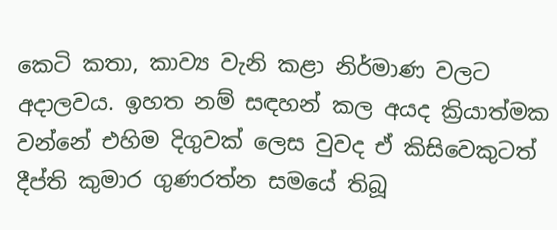කෙටි කතා, කාව්‍ය වැනි කළා නිර්මාණ වලට අදාලවය. ඉහත නම් සඳහන් කල අයද ක්‍රියාත්මක වන්නේ එහිම දිගුවක් ලෙස වුවද ඒ කිසිවෙකුටත් දීප්ති කුමාර ගුණරත්න සමයේ තිබූ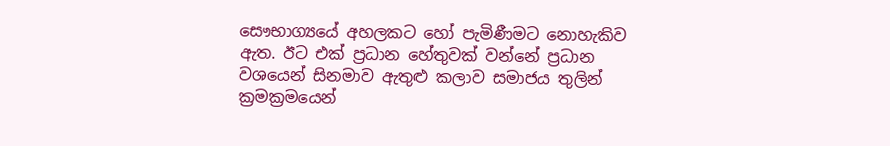සෞභාග්‍යයේ අහලකට හෝ පැමිණීමට නොහැකිව ඇත. ඊට එක් ප්‍රධාන හේතුවක් වන්නේ ප්‍රධාන වශයෙන් සිනමාව ඇතුළු කලාව සමාජය තුලින් ක්‍රමක්‍රමයෙන්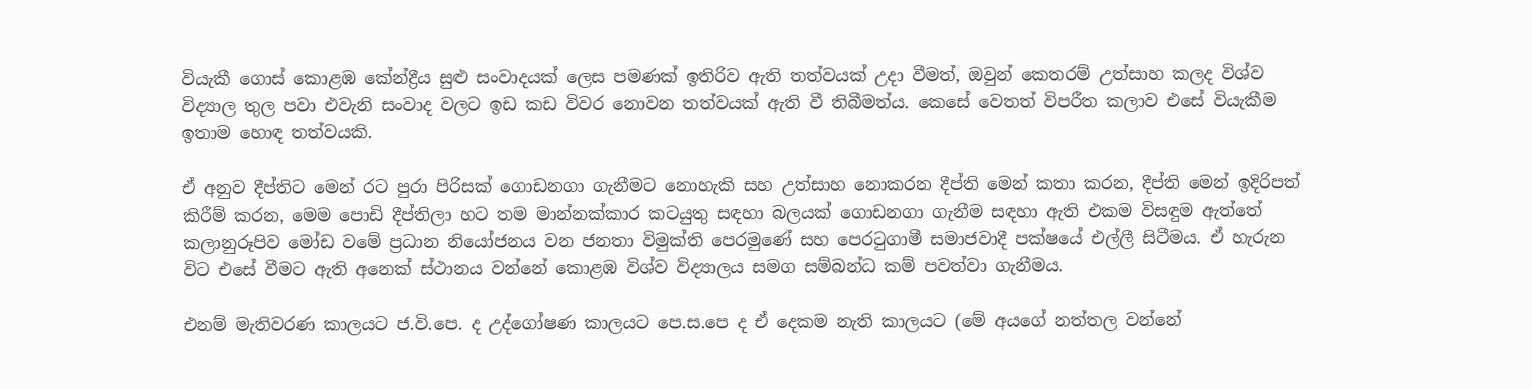වියැකී ගොස් කොළඹ කේන්ද්‍රීය සුළු සංවාදයක් ලෙස පමණක් ඉතිරිව ඇති තත්වයක් උදා වීමත්, ඔවුන් කෙතරම් උත්සාහ කලද විශ්ව විද්‍යාල තුල පවා එවැනි සංවාද වලට ඉඩ කඩ විවර නොවන තත්වයක් ඇති වී තිබීමත්ය. කෙසේ වෙතත් විපරීත කලාව එසේ වියැකීම ඉතාම හොඳ තත්වයකි.

ඒ අනුව දීප්තිට මෙන් රට පුරා පිරිසක් ගොඩනගා ගැනීමට නොහැකි සහ උත්සාහ නොකරන දීප්ති මෙන් කතා කරන, දීප්ති මෙන් ඉදිරිපත් කිරීම් කරන, මෙම පොඩි දීප්තිලා හට තම මාන්නක්කාර කටයුතු සඳහා බලයක් ගොඩනගා ගැනීම සඳහා ඇති එකම විසඳුම ඇත්තේ කලානුරූපිව මෝඩ වමේ ප්‍රධාන නියෝජනය වන ජනතා විමුක්ති පෙරමුණේ සහ පෙරටුගාමී සමාජවාදී පක්ෂයේ එල්ලී සිටීමය. ඒ හැරුන විට එසේ වීමට ඇති අනෙක් ස්ථානය වන්නේ කොළඹ විශ්ව විද්‍යාලය සමග සම්බන්ධ කම් පවත්වා ගැනීමය.

එනම් මැතිවරණ කාලයට ජ.වි.පෙ. ද උද්ගෝෂණ කාලයට පෙ.ස.පෙ ද ඒ දෙකම නැති කාලයට (මේ අයගේ නත්තල වන්නේ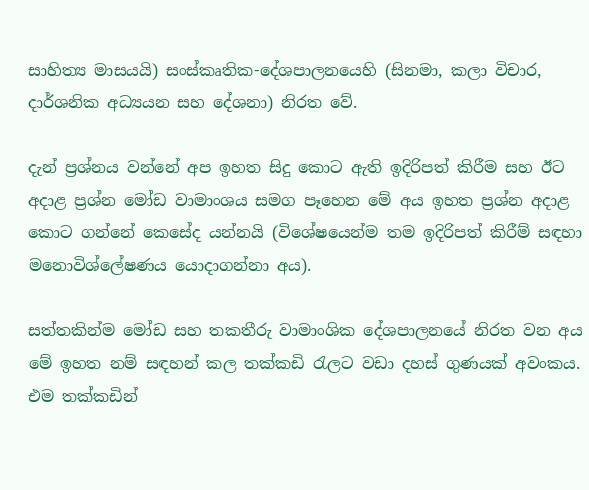සාහිත්‍ය මාසයයි) සංස්කෘතික-දේශපාලනයෙහි (සිනමා, කලා විචාර, දාර්ශනික අධ්‍යයන සහ දේශනා) නිරත වේ.

දැන් ප්‍රශ්නය වන්නේ අප ඉහත සිදු කොට ඇති ඉදිරිපත් කිරීම සහ ඊට අදාළ ප්‍රශ්න මෝඩ වාමාංශය සමග පෑහෙන මේ අය ඉහත ප්‍රශ්න අදාළ කොට ගන්නේ කෙසේද යන්නයි (විශේෂයෙන්ම තම ඉදිරිපත් කිරීම් සඳහා මනොවිශ්ලේෂණය යොදාගන්නා අය).

සත්තකින්ම මෝඩ සහ තකතීරු වාමාංශික දේශපාලනයේ නිරත වන අය මේ ඉහත නම් සඳහන් කල තක්කඩි රැලට වඩා දහස් ගුණයක් අවංකය. එම තක්කඩින්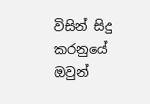විසින් සිදු කරනුයේ ඔවුන්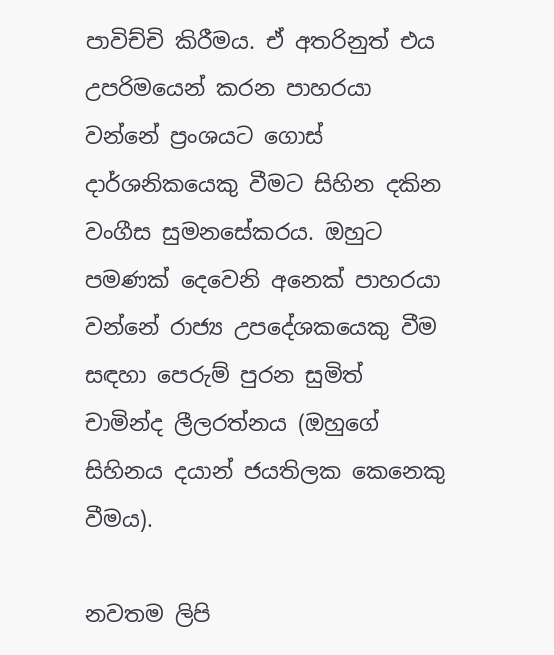පාවිච්චි කිරීමය. ඒ අතරිනුත් එය උපරිමයෙන් කරන පාහරයා වන්නේ ප්‍රංශයට ගොස් දාර්ශනිකයෙකු වීමට සිහින දකින වංගීස සුමනසේකරය. ඔහුට පමණක් දෙවෙනි අනෙක් පාහරයා වන්නේ රාජ්‍ය උපදේශකයෙකු වීම සඳහා පෙරුම් පුරන සුමිත් චාමින්ද ලීලරත්නය (ඔහුගේ සිහිනය දයාන් ජයතිලක කෙනෙකු වීමය).

නවතම ලිපි